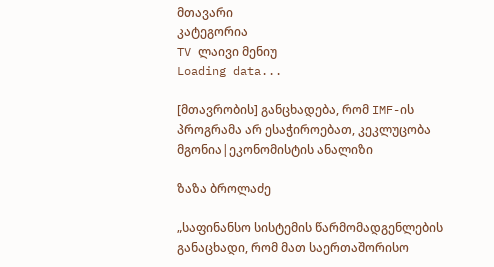მთავარი
კატეგორია
TV ლაივი მენიუ
Loading data...

[მთავრობის] განცხადება, რომ IMF-ის პროგრამა არ ესაჭიროებათ, კეკლუცობა მგონია|ეკონომისტის ანალიზი

ზაზა ბროლაძე

„საფინანსო სისტემის წარმომადგენლების განაცხადი, რომ მათ საერთაშორისო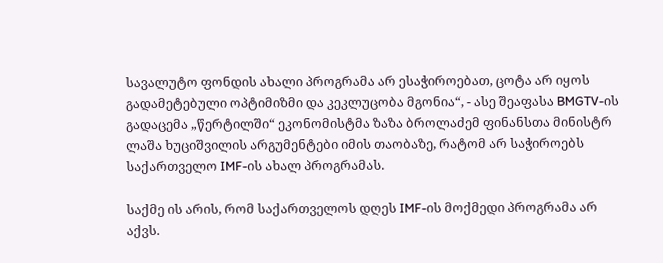სავალუტო ფონდის ახალი პროგრამა არ ესაჭიროებათ, ცოტა არ იყოს გადამეტებული ოპტიმიზმი და კეკლუცობა მგონია“, - ასე შეაფასა BMGTV-ის გადაცემა „წერტილში“ ეკონომისტმა ზაზა ბროლაძემ ფინანსთა მინისტრ ლაშა ხუციშვილის არგუმენტები იმის თაობაზე, რატომ არ საჭიროებს საქართველო IMF-ის ახალ პროგრამას.

საქმე ის არის, რომ საქართველოს დღეს IMF-ის მოქმედი პროგრამა არ აქვს.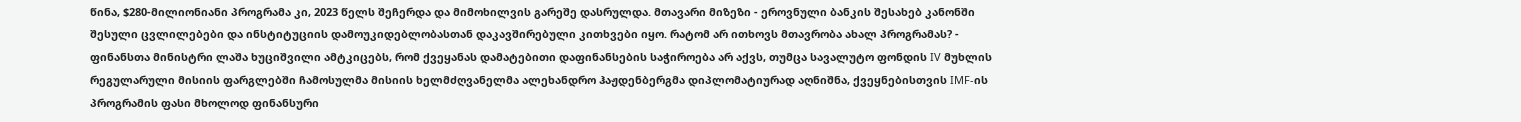წინა, $280-მილიონიანი პროგრამა კი, 2023 წელს შეჩერდა და მიმოხილვის გარეშე დასრულდა. მთავარი მიზეზი - ეროვნული ბანკის შესახებ კანონში შესული ცვლილებები და ინსტიტუციის დამოუკიდებლობასთან დაკავშირებული კითხვები იყო. რატომ არ ითხოვს მთავრობა ახალ პროგრამას? - ფინანსთა მინისტრი ლაშა ხუციშვილი ამტკიცებს, რომ ქვეყანას დამატებითი დაფინანსების საჭიროება არ აქვს, თუმცა სავალუტო ფონდის IV მუხლის რეგულარული მისიის ფარგლებში ჩამოსულმა მისიის ხელმძღვანელმა ალეხანდრო ჰაჟდენბერგმა დიპლომატიურად აღნიშნა, ქვეყნებისთვის IMF-ის პროგრამის ფასი მხოლოდ ფინანსური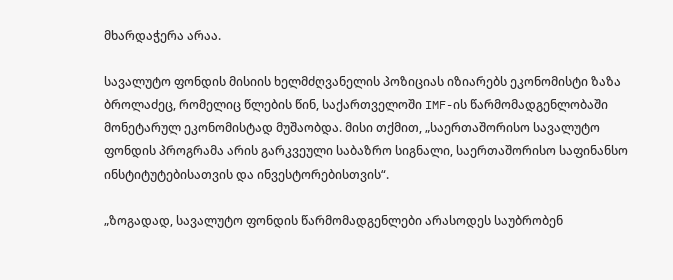მხარდაჭერა არაა.

სავალუტო ფონდის მისიის ხელმძღვანელის პოზიციას იზიარებს ეკონომისტი ზაზა ბროლაძეც, რომელიც წლების წინ, საქართველოში IMF-ის წარმომადგენლობაში მონეტარულ ეკონომისტად მუშაობდა. მისი თქმით, „საერთაშორისო სავალუტო ფონდის პროგრამა არის გარკვეული საბაზრო სიგნალი, საერთაშორისო საფინანსო ინსტიტუტებისათვის და ინვესტორებისთვის“.

„ზოგადად, სავალუტო ფონდის წარმომადგენლები არასოდეს საუბრობენ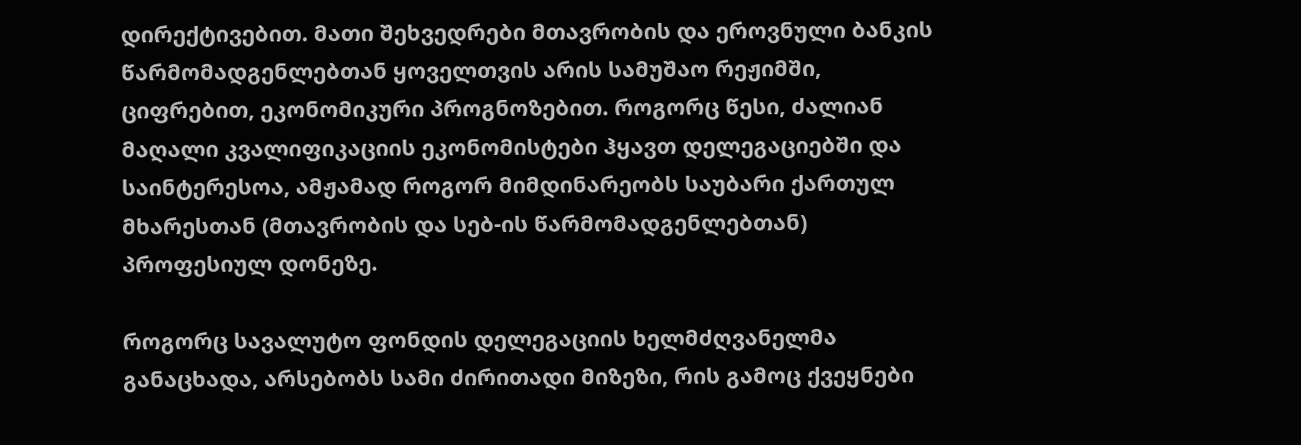დირექტივებით. მათი შეხვედრები მთავრობის და ეროვნული ბანკის წარმომადგენლებთან ყოველთვის არის სამუშაო რეჟიმში, ციფრებით, ეკონომიკური პროგნოზებით. როგორც წესი, ძალიან მაღალი კვალიფიკაციის ეკონომისტები ჰყავთ დელეგაციებში და საინტერესოა, ამჟამად როგორ მიმდინარეობს საუბარი ქართულ მხარესთან (მთავრობის და სებ-ის წარმომადგენლებთან) პროფესიულ დონეზე.

როგორც სავალუტო ფონდის დელეგაციის ხელმძღვანელმა განაცხადა, არსებობს სამი ძირითადი მიზეზი, რის გამოც ქვეყნები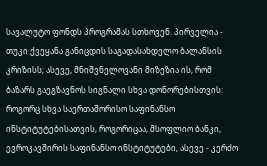სავალუტო ფონდს პროგრამას სთხოვენ. პირველია - თუკი ქვეყანა განიცდის საგადასახდელო ბალანსის კრიზისს; ასევე, მნიშვნელოვანი მიზეზია ის, რომ ბაზარს გაეგზავნოს სიგნალი სხვა დონორებისთვის: როგორც სხვა საერთაშორისო საფინანსო ინსტიტუტებისათვის, როგორიცაა, მსოფლიო ბანკი, ევროკავშირის საფინანსო ინსტიტუტები, ასევე - კერძო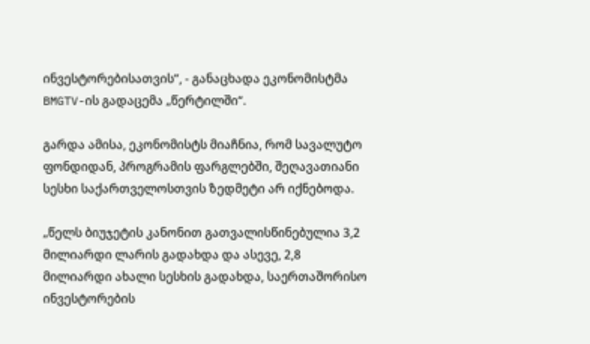ინვესტორებისათვის“, - განაცხადა ეკონომისტმა BMGTV-ის გადაცემა „წერტილში“.

გარდა ამისა, ეკონომისტს მიაჩნია, რომ სავალუტო ფონდიდან, პროგრამის ფარგლებში, შეღავათიანი სესხი საქართველოსთვის ზედმეტი არ იქნებოდა.

„წელს ბიუჯეტის კანონით გათვალისწინებულია 3,2 მილიარდი ლარის გადახდა და ასევე, 2,8 მილიარდი ახალი სესხის გადახდა, საერთაშორისო ინვესტორების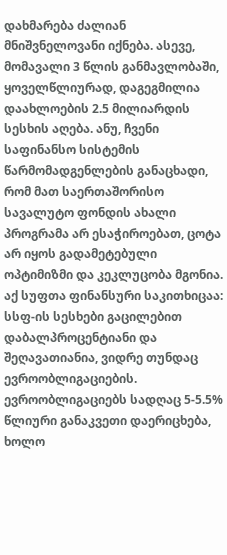დახმარება ძალიან მნიშვნელოვანი იქნება. ასევე, მომავალი 3 წლის განმავლობაში, ყოველწლიურად, დაგეგმილია დაახლოების 2.5 მილიარდის სესხის აღება. ანუ, ჩვენი საფინანსო სისტემის წარმომადგენლების განაცხადი, რომ მათ საერთაშორისო სავალუტო ფონდის ახალი პროგრამა არ ესაჭიროებათ, ცოტა არ იყოს გადამეტებული ოპტიმიზმი და კეკლუცობა მგონია. აქ სუფთა ფინანსური საკითხიცაა: სსფ-ის სესხები გაცილებით დაბალპროცენტიანი და შეღავათიანია, ვიდრე თუნდაც ევროობლიგაციების. ევროობლიგაციებს სადღაც 5-5.5% წლიური განაკვეთი დაერიცხება, ხოლო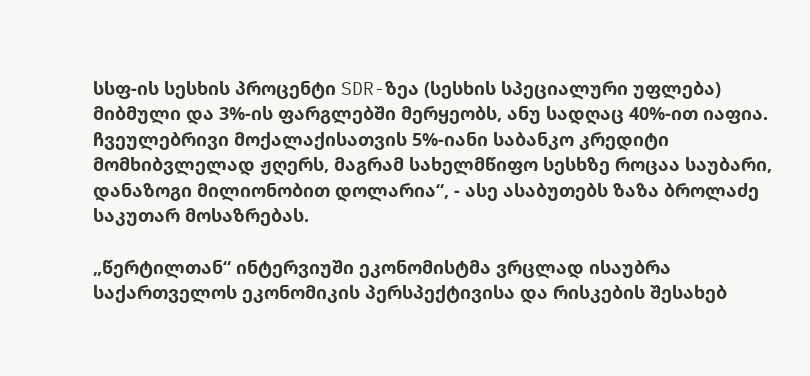სსფ-ის სესხის პროცენტი SDR-ზეა (სესხის სპეციალური უფლება) მიბმული და 3%-ის ფარგლებში მერყეობს, ანუ სადღაც 40%-ით იაფია. ჩვეულებრივი მოქალაქისათვის 5%-იანი საბანკო კრედიტი მომხიბვლელად ჟღერს, მაგრამ სახელმწიფო სესხზე როცაა საუბარი, დანაზოგი მილიონობით დოლარია“, - ასე ასაბუთებს ზაზა ბროლაძე საკუთარ მოსაზრებას.

„წერტილთან“ ინტერვიუში ეკონომისტმა ვრცლად ისაუბრა საქართველოს ეკონომიკის პერსპექტივისა და რისკების შესახებ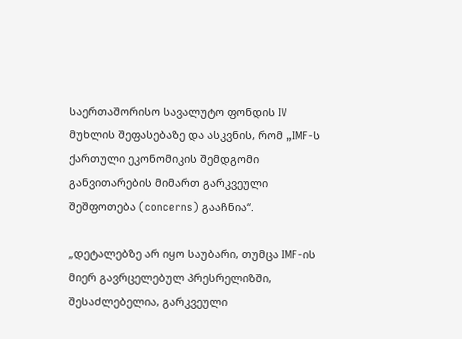საერთაშორისო სავალუტო ფონდის IV მუხლის შეფასებაზე და ასკვნის, რომ „IMF-ს ქართული ეკონომიკის შემდგომი განვითარების მიმართ გარკვეული შეშფოთება (concerns) გააჩნია“.

„დეტალებზე არ იყო საუბარი, თუმცა IMF-ის მიერ გავრცელებულ პრესრელიზში, შესაძლებელია, გარკვეული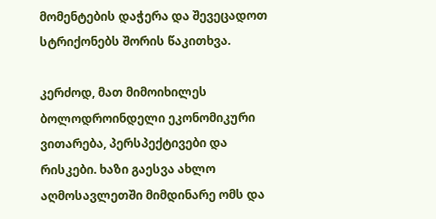მომენტების დაჭერა და შევეცადოთ სტრიქონებს შორის წაკითხვა.

კერძოდ, მათ მიმოიხილეს ბოლოდროინდელი ეკონომიკური ვითარება, პერსპექტივები და რისკები. ხაზი გაესვა ახლო აღმოსავლეთში მიმდინარე ომს და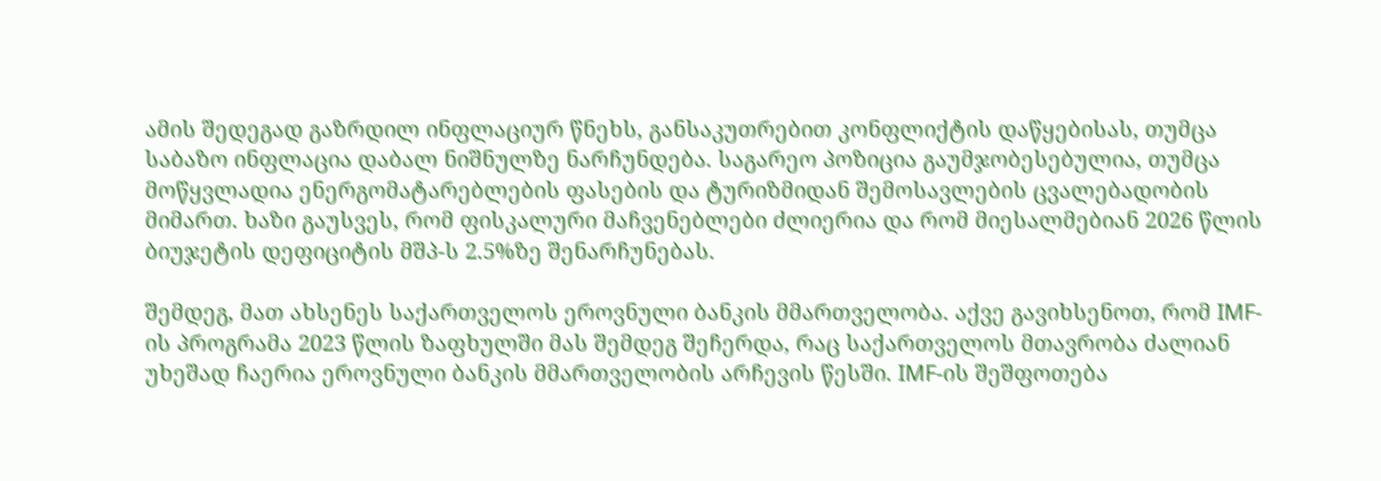ამის შედეგად გაზრდილ ინფლაციურ წნეხს, განსაკუთრებით კონფლიქტის დაწყებისას, თუმცა საბაზო ინფლაცია დაბალ ნიშნულზე ნარჩუნდება. საგარეო პოზიცია გაუმჯობესებულია, თუმცა მოწყვლადია ენერგომატარებლების ფასების და ტურიზმიდან შემოსავლების ცვალებადობის მიმართ. ხაზი გაუსვეს, რომ ფისკალური მაჩვენებლები ძლიერია და რომ მიესალმებიან 2026 წლის ბიუჯეტის დეფიციტის მშპ-ს 2.5%ზე შენარჩუნებას.

შემდეგ, მათ ახსენეს საქართველოს ეროვნული ბანკის მმართველობა. აქვე გავიხსენოთ, რომ IMF-ის პროგრამა 2023 წლის ზაფხულში მას შემდეგ შეჩერდა, რაც საქართველოს მთავრობა ძალიან უხეშად ჩაერია ეროვნული ბანკის მმართველობის არჩევის წესში. IMF-ის შეშფოთება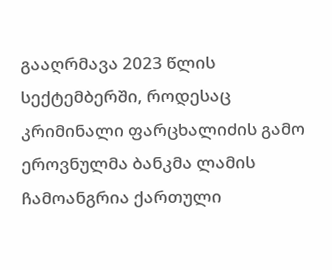გააღრმავა 2023 წლის სექტემბერში, როდესაც კრიმინალი ფარცხალიძის გამო ეროვნულმა ბანკმა ლამის ჩამოანგრია ქართული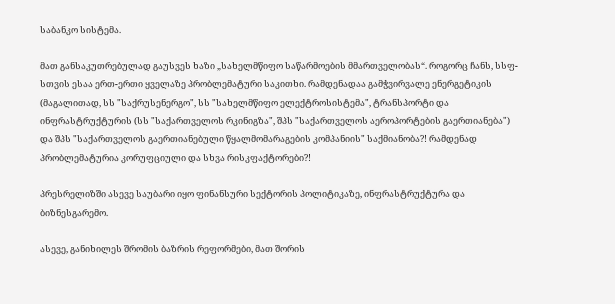საბანკო სისტემა.

მათ განსაკუთრებულად გაუსვეს ხაზი „სახელმწიფო საწარმოების მმართველობას“. როგორც ჩანს, სსფ-სთვის ესაა ერთ-ერთი ყველაზე პრობლემატური საკითხი. რამდენადაა გამჭვირვალე ენერგეტიკის (მაგალითად, სს "საქრუსენერგო", სს "სახელმწიფო ელექტროსისტემა", ტრანსპორტი და ინფრასტრუქტურის (სს "საქართველოს რკინიგზა", შპს "საქართველოს აეროპორტების გაერთიანება") და შპს "საქართველოს გაერთიანებული წყალმომარაგების კომპანიის" საქმიანობა?! რამდენად პრობლემატურია კორუფციული და სხვა რისკფაქტორები?!

პრესრელიზში ასევე საუბარი იყო ფინანსური სექტორის პოლიტიკაზე, ინფრასტრუქტურა და ბიზნესგარემო.

ასევე, განიხილეს შრომის ბაზრის რეფორმები, მათ შორის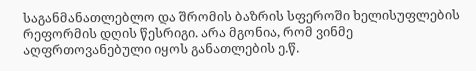საგანმანათლებლო და შრომის ბაზრის სფეროში ხელისუფლების რეფორმის დღის წესრიგი. არა მგონია, რომ ვინმე აღფრთოვანებული იყოს განათლების ე.წ.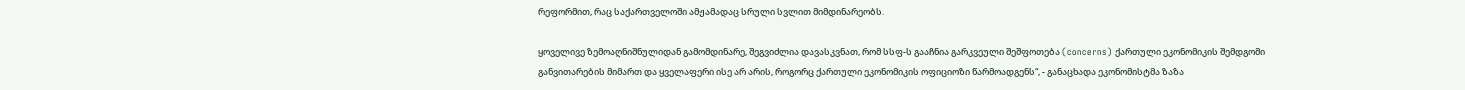რეფორმით, რაც საქართველოში ამჟამადაც სრული სვლით მიმდინარეობს.

ყოველივე ზემოაღნიშნულიდან გამომდინარე, შეგვიძლია დავასკვნათ, რომ სსფ-ს გააჩნია გარკვეული შეშფოთება (concerns) ქართული ეკონომიკის შემდგომი განვითარების მიმართ და ყველაფერი ისე არ არის, როგორც ქართული ეკონომიკის ოფიციოზი წარმოადგენს“, - განაცხადა ეკონომისტმა ზაზა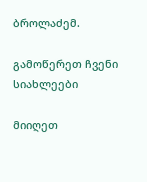ბროლაძემ.

გამოწერეთ ჩვენი სიახლეები

მიიღეთ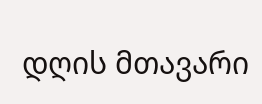დღის მთავარი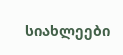სიახლეები